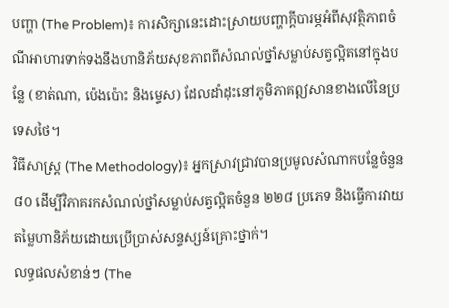បញ្ហា (The Problem)៖ ការសិក្សានេះដោះស្រាយបញ្ហាក្តីបារម្ភអំពីសុវត្ថិភាពចំណីអាហារទាក់ទងនឹងហានិភ័យសុខភាពពីសំណល់ថ្នាំសម្លាប់សត្វល្អិតនៅក្នុងបន្លែ (ខាត់ណា, ប៉េងប៉ោះ និងម្ទេស) ដែលដាំដុះនៅភូមិភាគឦសានខាងលើនៃប្រទេសថៃ។
វិធីសាស្ត្រ (The Methodology)៖ អ្នកស្រាវជ្រាវបានប្រមូលសំណាកបន្លែចំនួន ៨០ ដើម្បីវិភាគរកសំណល់ថ្នាំសម្លាប់សត្វល្អិតចំនួន ២២៨ ប្រភេទ និងធ្វើការវាយតម្លៃហានិភ័យដោយប្រើប្រាស់សន្ទស្សន៍គ្រោះថ្នាក់។
លទ្ធផលសំខាន់ៗ (The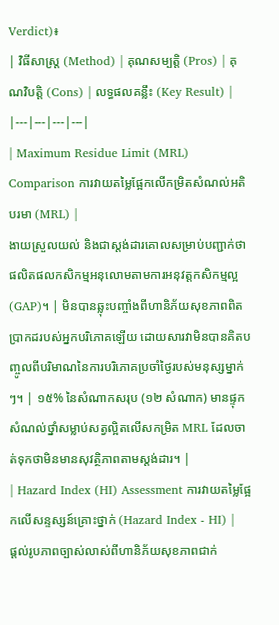Verdict)៖
| វិធីសាស្ត្រ (Method) | គុណសម្បត្តិ (Pros) | គុណវិបត្តិ (Cons) | លទ្ធផលគន្លឹះ (Key Result) |
|---|---|---|---|
| Maximum Residue Limit (MRL) Comparison ការវាយតម្លៃផ្អែកលើកម្រិតសំណល់អតិបរមា (MRL) |
ងាយស្រួលយល់ និងជាស្តង់ដារគោលសម្រាប់បញ្ជាក់ថាផលិតផលកសិកម្មអនុលោមតាមការអនុវត្តកសិកម្មល្អ (GAP)។ | មិនបានឆ្លុះបញ្ចាំងពីហានិភ័យសុខភាពពិតប្រាកដរបស់អ្នកបរិភោគឡើយ ដោយសារវាមិនបានគិតបញ្ចូលពីបរិមាណនៃការបរិភោគប្រចាំថ្ងៃរបស់មនុស្សម្នាក់ៗ។ | ១៥% នៃសំណាកសរុប (១២ សំណាក) មានផ្ទុកសំណល់ថ្នាំសម្លាប់សត្វល្អិតលើសកម្រិត MRL ដែលចាត់ទុកថាមិនមានសុវត្ថិភាពតាមស្តង់ដារ។ |
| Hazard Index (HI) Assessment ការវាយតម្លៃផ្អែកលើសន្ទស្សន៍គ្រោះថ្នាក់ (Hazard Index - HI) |
ផ្តល់រូបភាពច្បាស់លាស់ពីហានិភ័យសុខភាពជាក់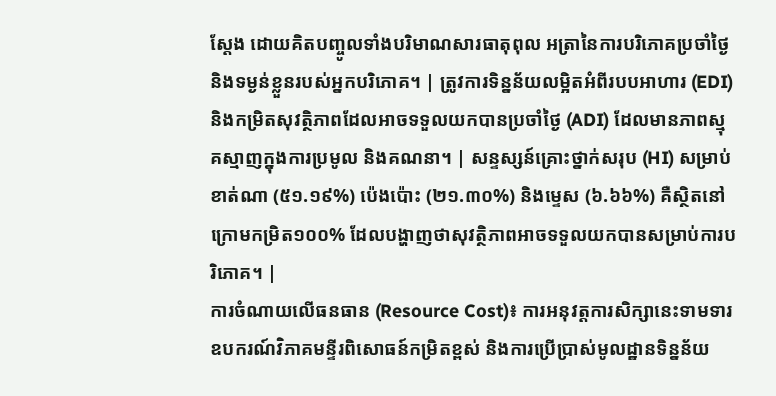ស្តែង ដោយគិតបញ្ចូលទាំងបរិមាណសារធាតុពុល អត្រានៃការបរិភោគប្រចាំថ្ងៃ និងទម្ងន់ខ្លួនរបស់អ្នកបរិភោគ។ | ត្រូវការទិន្នន័យលម្អិតអំពីរបបអាហារ (EDI) និងកម្រិតសុវត្ថិភាពដែលអាចទទួលយកបានប្រចាំថ្ងៃ (ADI) ដែលមានភាពស្មុគស្មាញក្នុងការប្រមូល និងគណនា។ | សន្ទស្សន៍គ្រោះថ្នាក់សរុប (HI) សម្រាប់ខាត់ណា (៥១.១៩%) ប៉េងប៉ោះ (២១.៣០%) និងម្ទេស (៦.៦៦%) គឺស្ថិតនៅក្រោមកម្រិត១០០% ដែលបង្ហាញថាសុវត្ថិភាពអាចទទួលយកបានសម្រាប់ការបរិភោគ។ |
ការចំណាយលើធនធាន (Resource Cost)៖ ការអនុវត្តការសិក្សានេះទាមទារឧបករណ៍វិភាគមន្ទីរពិសោធន៍កម្រិតខ្ពស់ និងការប្រើប្រាស់មូលដ្ឋានទិន្នន័យ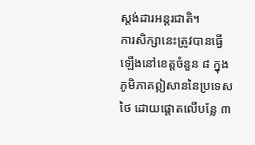ស្តង់ដារអន្តរជាតិ។
ការសិក្សានេះត្រូវបានធ្វើឡើងនៅខេត្តចំនួន ៨ ក្នុងភូមិភាគឦសាននៃប្រទេសថៃ ដោយផ្តោតលើបន្លែ ៣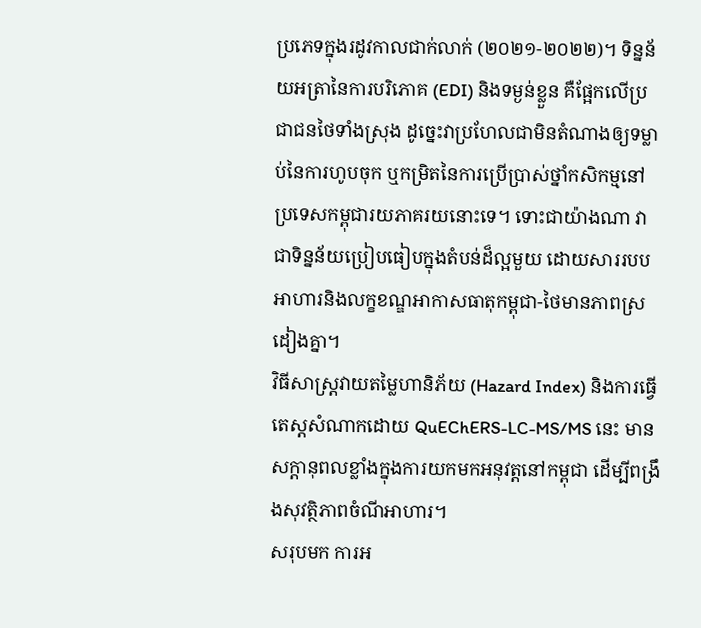ប្រភេទក្នុងរដូវកាលជាក់លាក់ (២០២១-២០២២)។ ទិន្នន័យអត្រានៃការបរិភោគ (EDI) និងទម្ងន់ខ្លួន គឺផ្អែកលើប្រជាជនថៃទាំងស្រុង ដូច្នេះវាប្រហែលជាមិនតំណាងឲ្យទម្លាប់នៃការហូបចុក ឬកម្រិតនៃការប្រើប្រាស់ថ្នាំកសិកម្មនៅប្រទេសកម្ពុជារយភាគរយនោះទេ។ ទោះជាយ៉ាងណា វាជាទិន្នន័យប្រៀបធៀបក្នុងតំបន់ដ៏ល្អមួយ ដោយសាររបបអាហារនិងលក្ខខណ្ឌអាកាសធាតុកម្ពុជា-ថៃមានភាពស្រដៀងគ្នា។
វិធីសាស្ត្រវាយតម្លៃហានិភ័យ (Hazard Index) និងការធ្វើតេស្តសំណាកដោយ QuEChERS-LC-MS/MS នេះ មានសក្តានុពលខ្លាំងក្នុងការយកមកអនុវត្តនៅកម្ពុជា ដើម្បីពង្រឹងសុវត្ថិភាពចំណីអាហារ។
សរុបមក ការអ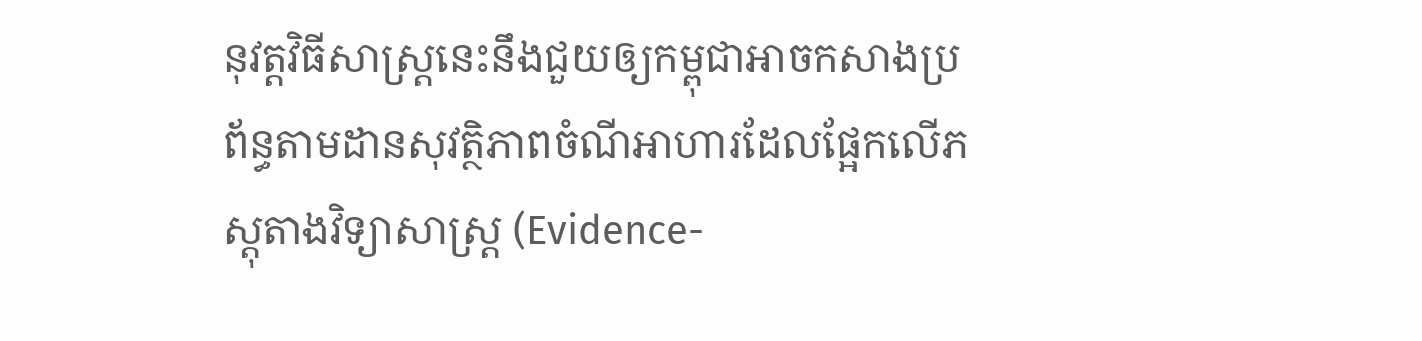នុវត្តវិធីសាស្ត្រនេះនឹងជួយឲ្យកម្ពុជាអាចកសាងប្រព័ន្ធតាមដានសុវត្ថិភាពចំណីអាហារដែលផ្អែកលើភស្តុតាងវិទ្យាសាស្ត្រ (Evidence-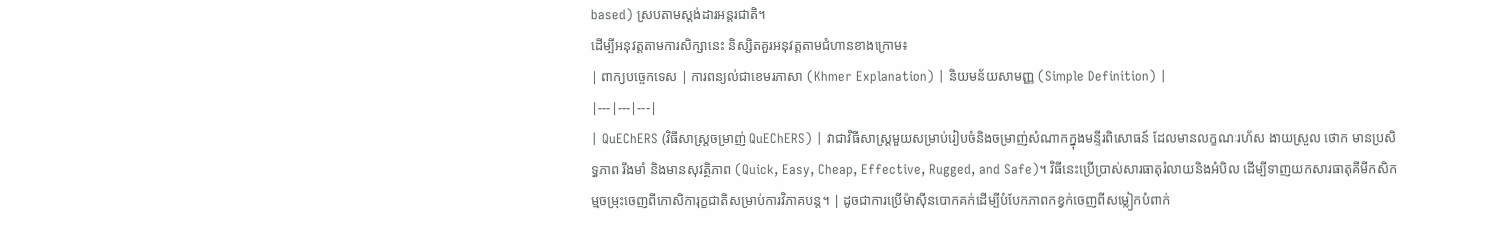based) ស្របតាមស្តង់ដារអន្តរជាតិ។
ដើម្បីអនុវត្តតាមការសិក្សានេះ និស្សិតគួរអនុវត្តតាមជំហានខាងក្រោម៖
| ពាក្យបច្ចេកទេស | ការពន្យល់ជាខេមរភាសា (Khmer Explanation) | និយមន័យសាមញ្ញ (Simple Definition) |
|---|---|---|
| QuEChERS (វិធីសាស្ត្រចម្រាញ់ QuEChERS) | វាជាវិធីសាស្ត្រមួយសម្រាប់រៀបចំនិងចម្រាញ់សំណាកក្នុងមន្ទីរពិសោធន៍ ដែលមានលក្ខណៈរហ័ស ងាយស្រួល ថោក មានប្រសិទ្ធភាព រឹងមាំ និងមានសុវត្ថិភាព (Quick, Easy, Cheap, Effective, Rugged, and Safe)។ វិធីនេះប្រើប្រាស់សារធាតុរំលាយនិងអំបិល ដើម្បីទាញយកសារធាតុគីមីកសិកម្មចម្រុះចេញពីកោសិការុក្ខជាតិសម្រាប់ការវិភាគបន្ត។ | ដូចជាការប្រើម៉ាស៊ីនបោកគក់ដើម្បីបំបែកភាពកខ្វក់ចេញពីសម្លៀកបំពាក់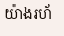យ៉ាងរហ័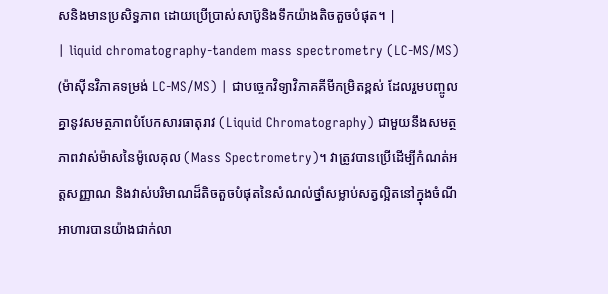សនិងមានប្រសិទ្ធភាព ដោយប្រើប្រាស់សាប៊ូនិងទឹកយ៉ាងតិចតួចបំផុត។ |
| liquid chromatography-tandem mass spectrometry (LC-MS/MS) (ម៉ាស៊ីនវិភាគទម្រង់ LC-MS/MS) | ជាបច្ចេកវិទ្យាវិភាគគីមីកម្រិតខ្ពស់ ដែលរួមបញ្ចូលគ្នានូវសមត្ថភាពបំបែកសារធាតុរាវ (Liquid Chromatography) ជាមួយនឹងសមត្ថភាពវាស់ម៉ាសនៃម៉ូលេគុល (Mass Spectrometry)។ វាត្រូវបានប្រើដើម្បីកំណត់អត្តសញ្ញាណ និងវាស់បរិមាណដ៏តិចតួចបំផុតនៃសំណល់ថ្នាំសម្លាប់សត្វល្អិតនៅក្នុងចំណីអាហារបានយ៉ាងជាក់លា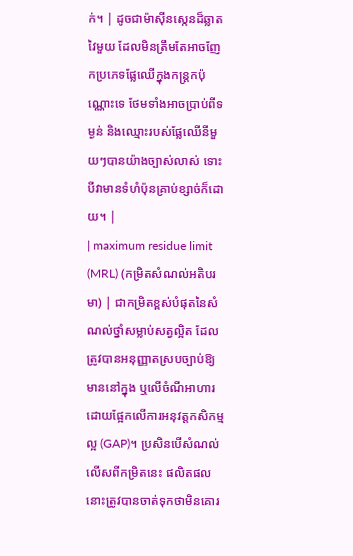ក់។ | ដូចជាម៉ាស៊ីនស្កេនដ៏ឆ្លាតវៃមួយ ដែលមិនត្រឹមតែអាចញែកប្រភេទផ្លែឈើក្នុងកន្ត្រកប៉ុណ្ណោះទេ ថែមទាំងអាចប្រាប់ពីទម្ងន់ និងឈ្មោះរបស់ផ្លែឈើនីមួយៗបានយ៉ាងច្បាស់លាស់ ទោះបីវាមានទំហំប៉ុនគ្រាប់ខ្សាច់ក៏ដោយ។ |
| maximum residue limit (MRL) (កម្រិតសំណល់អតិបរមា) | ជាកម្រិតខ្ពស់បំផុតនៃសំណល់ថ្នាំសម្លាប់សត្វល្អិត ដែលត្រូវបានអនុញ្ញាតស្របច្បាប់ឱ្យមាននៅក្នុង ឬលើចំណីអាហារ ដោយផ្អែកលើការអនុវត្តកសិកម្មល្អ (GAP)។ ប្រសិនបើសំណល់លើសពីកម្រិតនេះ ផលិតផលនោះត្រូវបានចាត់ទុកថាមិនគោរ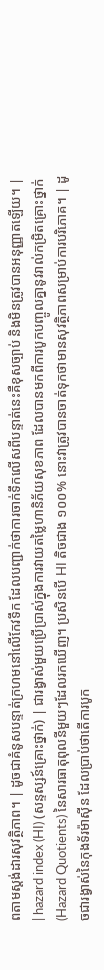ពតាមស្តង់ដារសុវត្ថិភាព។ | ដូចជាគំនូសបន្ទាត់ក្រហមនៅលើកែវទឹក ដែលបញ្ជាក់ថាការចាក់ទឹកលើសពីបន្ទាត់នេះគឺខុសច្បាប់ និងមិនត្រូវបានអនុញ្ញាតឡើយ។ |
| hazard index (HI) (សន្ទស្សន៍គ្រោះថ្នាក់) | ជារង្វាស់មួយប្រើប្រាស់ក្នុងការវាយតម្លៃហានិភ័យសុខភាព ដែលបានមកពីការបូកបញ្ចូលគ្នានូវរាល់កម្រិតគ្រោះថ្នាក់ (Hazard Quotients) នៃសារធាតុពុលនីមួយៗដែលរកឃើញ។ ប្រសិនបើ HI តិចជាង ១០០% នោះវាត្រូវបានចាត់ទុកថាមានសុវត្ថិភាពសម្រាប់ការបរិភោគ។ | ដូចជារង្វាស់នៃកុងទ័រម៉ាស៊ីន ដែលប្រាប់ថាតើការបូក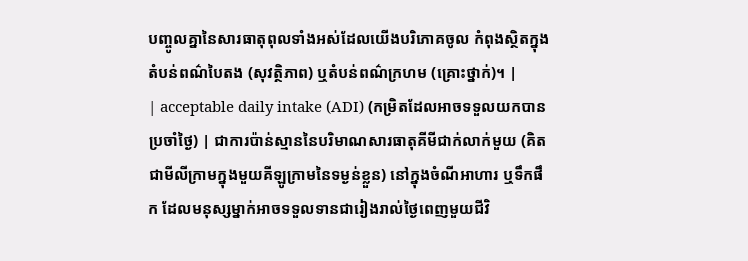បញ្ចូលគ្នានៃសារធាតុពុលទាំងអស់ដែលយើងបរិភោគចូល កំពុងស្ថិតក្នុងតំបន់ពណ៌បៃតង (សុវត្ថិភាព) ឬតំបន់ពណ៌ក្រហម (គ្រោះថ្នាក់)។ |
| acceptable daily intake (ADI) (កម្រិតដែលអាចទទួលយកបានប្រចាំថ្ងៃ) | ជាការប៉ាន់ស្មាននៃបរិមាណសារធាតុគីមីជាក់លាក់មួយ (គិតជាមីលីក្រាមក្នុងមួយគីឡូក្រាមនៃទម្ងន់ខ្លួន) នៅក្នុងចំណីអាហារ ឬទឹកផឹក ដែលមនុស្សម្នាក់អាចទទួលទានជារៀងរាល់ថ្ងៃពេញមួយជីវិ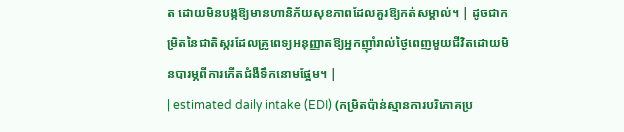ត ដោយមិនបង្កឱ្យមានហានិភ័យសុខភាពដែលគួរឱ្យកត់សម្គាល់។ | ដូចជាកម្រិតនៃជាតិស្ករដែលគ្រូពេទ្យអនុញ្ញាតឱ្យអ្នកញ៉ាំរាល់ថ្ងៃពេញមួយជីវិតដោយមិនបារម្ភពីការកើតជំងឺទឹកនោមផ្អែម។ |
| estimated daily intake (EDI) (កម្រិតប៉ាន់ស្មានការបរិភោគប្រ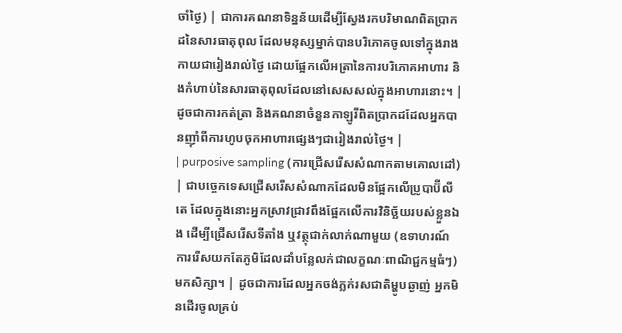ចាំថ្ងៃ) | ជាការគណនាទិន្នន័យដើម្បីស្វែងរកបរិមាណពិតប្រាកដនៃសារធាតុពុល ដែលមនុស្សម្នាក់បានបរិភោគចូលទៅក្នុងរាងកាយជារៀងរាល់ថ្ងៃ ដោយផ្អែកលើអត្រានៃការបរិភោគអាហារ និងកំហាប់នៃសារធាតុពុលដែលនៅសេសសល់ក្នុងអាហារនោះ។ | ដូចជាការកត់ត្រា និងគណនាចំនួនកាឡូរីពិតប្រាកដដែលអ្នកបានញ៉ាំពីការហូបចុកអាហារផ្សេងៗជារៀងរាល់ថ្ងៃ។ |
| purposive sampling (ការជ្រើសរើសសំណាកតាមគោលដៅ) | ជាបច្ចេកទេសជ្រើសរើសសំណាកដែលមិនផ្អែកលើប្រូបាប៊ីលីតេ ដែលក្នុងនោះអ្នកស្រាវជ្រាវពឹងផ្អែកលើការវិនិច្ឆ័យរបស់ខ្លួនឯង ដើម្បីជ្រើសរើសទីតាំង ឬវត្ថុជាក់លាក់ណាមួយ (ឧទាហរណ៍ ការរើសយកតែភូមិដែលដាំបន្លែលក់ជាលក្ខណៈពាណិជ្ជកម្មធំៗ) មកសិក្សា។ | ដូចជាការដែលអ្នកចង់ភ្លក់រសជាតិម្ហូបឆ្ងាញ់ អ្នកមិនដើរចូលគ្រប់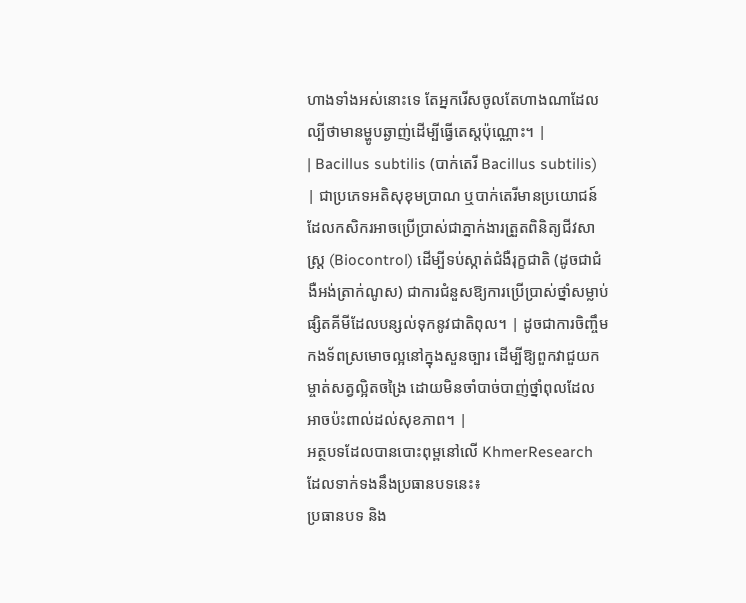ហាងទាំងអស់នោះទេ តែអ្នករើសចូលតែហាងណាដែលល្បីថាមានម្ហូបឆ្ងាញ់ដើម្បីធ្វើតេស្តប៉ុណ្ណោះ។ |
| Bacillus subtilis (បាក់តេរី Bacillus subtilis) | ជាប្រភេទអតិសុខុមប្រាណ ឬបាក់តេរីមានប្រយោជន៍ ដែលកសិករអាចប្រើប្រាស់ជាភ្នាក់ងារត្រួតពិនិត្យជីវសាស្រ្ត (Biocontrol) ដើម្បីទប់ស្កាត់ជំងឺរុក្ខជាតិ (ដូចជាជំងឺអង់ត្រាក់ណូស) ជាការជំនួសឱ្យការប្រើប្រាស់ថ្នាំសម្លាប់ផ្សិតគីមីដែលបន្សល់ទុកនូវជាតិពុល។ | ដូចជាការចិញ្ចឹមកងទ័ពស្រមោចល្អនៅក្នុងសួនច្បារ ដើម្បីឱ្យពួកវាជួយកម្ចាត់សត្វល្អិតចង្រៃ ដោយមិនចាំបាច់បាញ់ថ្នាំពុលដែលអាចប៉ះពាល់ដល់សុខភាព។ |
អត្ថបទដែលបានបោះពុម្ពនៅលើ KhmerResearch ដែលទាក់ទងនឹងប្រធានបទនេះ៖
ប្រធានបទ និង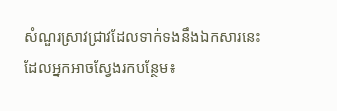សំណួរស្រាវជ្រាវដែលទាក់ទងនឹងឯកសារនេះ ដែលអ្នកអាចស្វែងរកបន្ថែម៖